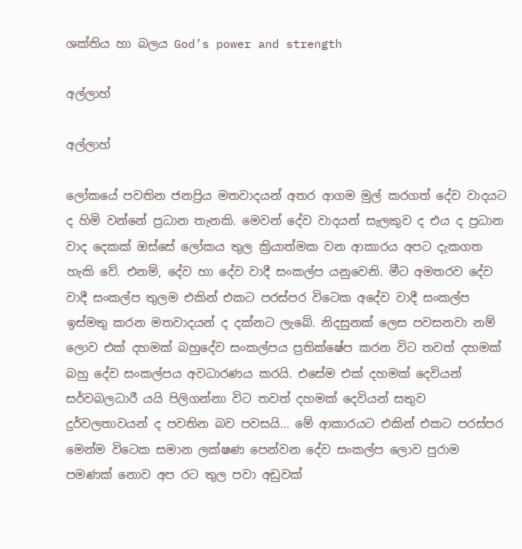ශක්තිය හා බලය God’s power and strength

අල්ලාහ්

අල්ලාහ්

ලෝකයේ පවතින ජනප්‍රිය මතවාදයන් අතර ආගම මුල් කරගත් දේව වාදයට ද හිමි වන්නේ ප්‍රධාන තැනකි. මෙවන් දේව වාදයන් සැලකුව ද එය ද ප්‍රධාන වාද දෙකක් ඔස්සේ ලෝකය තුල ක්‍රියාත්මක වන ආකාරය අපට දැකගත හැකි වේ. එනම්, දේව හා දේව වාදී සංකල්ප යනුවෙනි. මීට අමතරව දේව වාදී සංකල්ප තුලම එකින් එකට පරස්පර විටෙක අදේව වාදී සංකල්ප ඉස්මතු කරන මතවාදයන් ද දක්නට ලැබේ. නිදසුනක් ලෙස පවසනවා නම් ලොව එක් දහමක් බහුදේව සංකල්පය ප්‍රතික්ෂේප කරන විට තවත් දහමක් බහු දේව සංකල්පය අවධාරණය කරයි. එසේම එක් දහමක් දෙවියන් සර්වබලධාරී යයි පිලිගන්නා විට තවත් දහමක් දෙවියන් සතුව දුර්වලතාවයන් ද පවතින බව පවසයි… මේ ආකාරයට එකින් එකට පරස්පර මෙන්ම විටෙක සමාන ලක්ෂණ පෙන්වන දේව සංකල්ප ලොව පුරාම පමණක් නොව අප රට තුල පවා අඩුවක්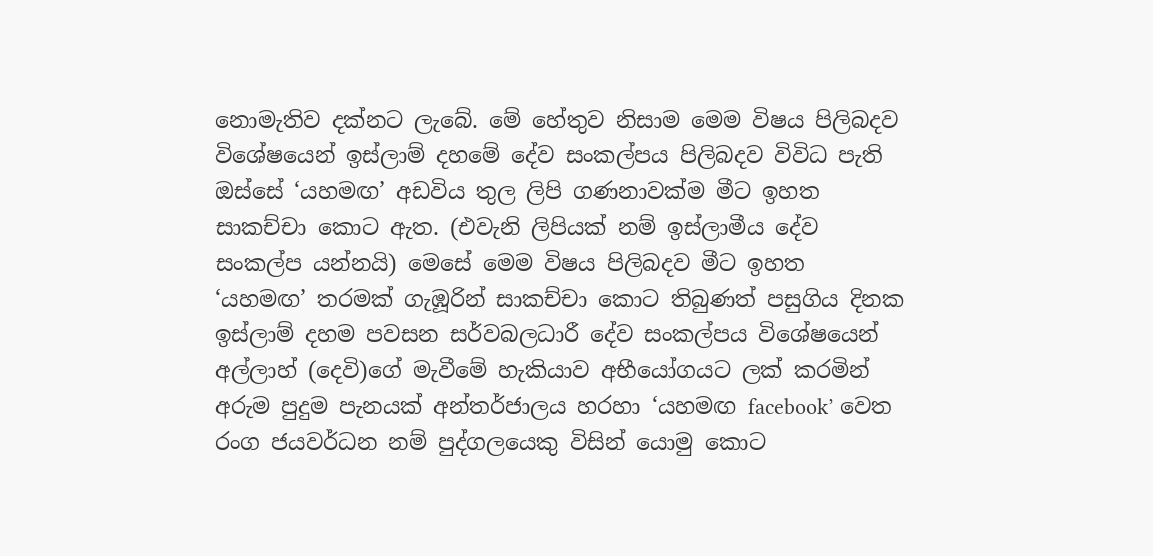නොමැතිව දක්නට ලැබේ. මේ හේතුව නිසාම මෙම විෂය පිලිබදව විශේෂයෙන් ඉස්ලාම් දහමේ දේව සංකල්පය පිලිබදව විවිධ පැති ඔස්සේ ‘යහමඟ’ අඩවිය තුල ලිපි ගණනාවක්ම මීට ඉහත සාකච්චා කොට ඇත. (එවැනි ලිපියක් නම් ඉස්ලාමීය දේව සංකල්ප යන්නයි) මෙසේ මෙම විෂය පිලිබදව මීට ඉහත ‘යහමඟ’ තරමක් ගැඹූරින් සාකච්චා කොට තිබුණත් පසුගිය දිනක ඉස්ලාම් දහම පවසන සර්වබලධාරී දේව සංකල්පය විශේෂයෙන් අල්ලාහ් (දෙවි)ගේ මැවීමේ හැකියාව අභීයෝගයට ලක් කරමින් අරුම පුදුම පැනයක් අන්තර්ජාලය හරහා ‘යහමඟ facebook’ වෙත රංග ජයවර්ධන නම් පුද්ගලයෙකු විසින් යොමු කොට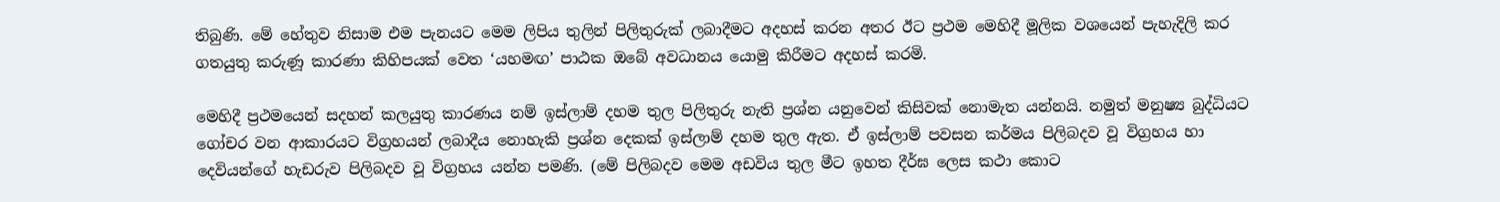තිබුණි. මේ හේතුව නිසාම එම පැනයට මෙම ලිපිය තුලින් පිලිතුරුක් ලබාදීමට අදහස් කරන අතර ඊට ප්‍රථම මෙහිදී මූලික වශයෙන් පැහැදිලි කර ගතයුතු කරුණූ කාරණා කිහිපයක් වෙත ‘යහමඟ’ පාඨක ඔබේ අවධානය යොමු කිරීමට අදහස් කරමි.

මෙහිදී ප්‍රථමයෙන් සදහන් කලයුතු කාරණය නම් ඉස්ලාම් දහම තුල පිලිතුරු නැති ප්‍රශ්න යනුවෙන් කිසිවක් නොමැත යන්නයි. නමුත් මනුෂ්‍ය බුද්ධියට ගෝචර වන ආකාරයට විග්‍රහයන් ලබාදීය නොහැකි ප්‍රශ්න දෙකක් ඉස්ලාම් දහම තුල ඇත. ඒ ඉස්ලාම් පවසන කර්මය පිලිබදව වූ විග්‍රහය හා දෙවියන්ගේ හැඩරුව පිලිබදව වූ විග්‍රහය යන්න පමණි. (මේ පිලිබදව මෙම අඩවිය තුල මීට ඉහත දීර්ඝ ලෙස කථා කොට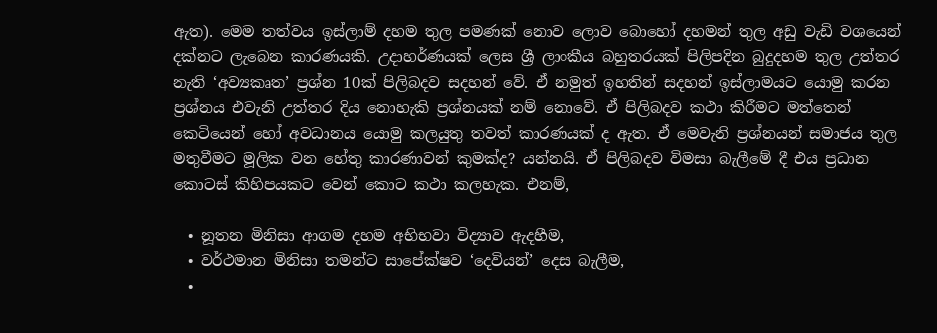ඇත). මෙම තත්වය ඉස්ලාම් දහම තුල පමණක් නොව ලොව බොහෝ දහමන් තුල අඩු වැඩි වශයෙන් දක්නට ලැබෙන කාරණයකි. උදාහර්ණයක් ලෙස ශ්‍රී ලාංකීය බහුතරයක් පිලිපදින බුදුදහම තුල උත්තර නැති ‘අව්‍යකෘත’ ප්‍රශ්න 10ක් පිලිබදව සදහන් වේ. ඒ නමුත් ඉහතින් සදහන් ඉස්ලාමයට යොමු කරන ප්‍රශ්නය එවැනි උත්තර දිය නොහැකි ප්‍රශ්නයක් නම් නොවේ. ඒ පිලිබදව කථා කිරීමට මත්තෙන් කෙටියෙන් හෝ අවධානය යොමු කලයුතු තවත් කාරණයක් ද ඇත. ඒ මෙවැනි ප්‍රශ්නයන් සමාජය තුල මතුවීමට මූලික වන හේතු කාරණාවන් කුමක්ද? යන්නයි. ඒ පිලිබදව විමසා බැලීමේ දී එය ප්‍රධාන කොටස් කිහිපයකට වෙන් කොට කථා කලහැක. එනම්,

  • නූතන මිනිසා ආගම දහම අභිභවා විද්‍යාව ඇදහීම,
  • වර්ථමාන මිනිසා තමන්ට සාපේක්ෂව ‘දෙවියන්’ දෙස බැලීම,
  •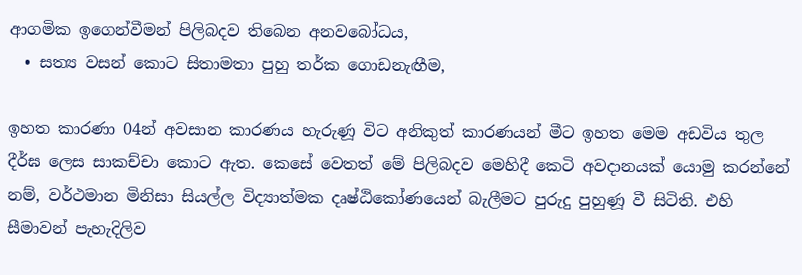ආගමික ඉගෙන්වීමන් පිලිබදව තිබෙන අනවබෝධය,
  • සත්‍ය වසන් කොට සිතාමතා පුහු තර්ක ගොඩනැඟීම,

ඉහත කාරණා 04න් අවසාන කාරණය හැරුණූ විට අනිකුත් කාරණයන් මීට ඉහත මෙම අඩවිය තුල දීර්ඝ ලෙස සාකච්චා ‍කොට ඇත. කෙසේ වෙතත් මේ පිලිබදව මෙහිදී කෙටි අවදානයක් යොමු කරන්නේ නම්, වර්ථමාන මිනිසා සියල්ල විද්‍යාත්මක දෘෂ්ඨිකෝණයෙන් බැලීමට පුරුදු පුහුණූ වී සිටිති. එහි සීමාවන් පැහැදිලිව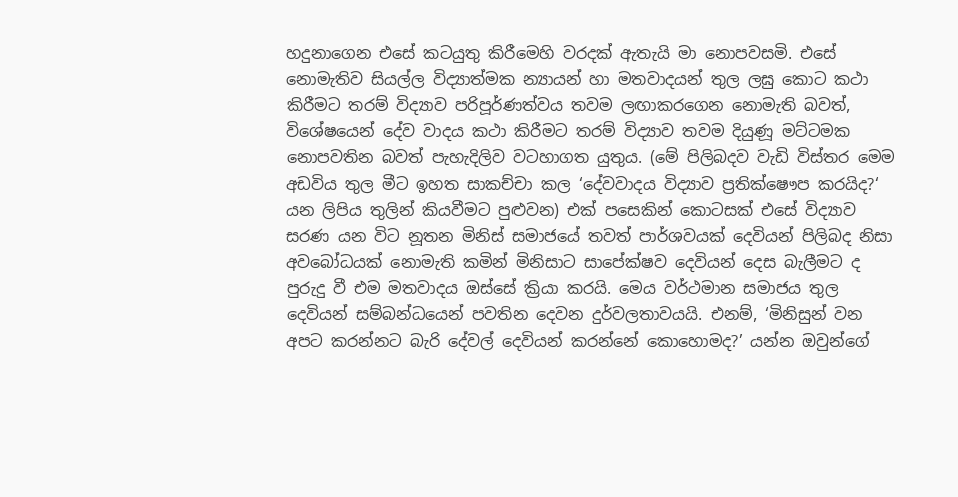හදුනාගෙන එසේ කටයුතු කිරීමෙහි වරදක් ඇතැයි මා නොපවසමි. එසේ නොමැතිව සියල්ල විද්‍යාත්මක න්‍යායන් හා මතවාදයන් තුල ලඝු කොට කථා කිරීමට තරම් විද්‍යාව පරිපූර්ණත්වය තවම ලඟාකරගෙන නොමැති බවත්, විශේෂයෙන් දේව වාදය කථා කිරීමට තරම් විද්‍යාව තවම දියුණූ මට්ටමක නොපවතින බවත් පැහැදිලිව වටහාගත යුතුය. (මේ පිලිබදව වැඩි විස්තර මෙම අඩවිය තුල මීට ඉහත සාකච්චා කල ‘දේවවාදය විද්‍යාව ප්‍රතික්ෂෞප කරයිද?‘ යන ලිපිය තුලින් කියවීමට පුළුවන) එක් පසෙකින් කොටසක් එසේ විද්‍යාව සරණ යන විට නූතන මිනිස් සමාජයේ තවත් පාර්ශවයක් දෙවියන් පිලිබද නිසා අවබෝධයක් නොමැති කමින් මිනිසාට සාපේක්ෂව දෙවියන් දෙස බැලීමට ද පුරුදු වී එම මතවාදය ඔස්සේ ක්‍රියා කරයි. මෙය වර්ථමාන සමාජය තුල දෙවියන් සම්බන්ධයෙන් පවතින දෙවන දුර්වලතාවයයි. එනම්, ‘මිනිසුන් වන අපට කරන්නට බැරි දේවල් දෙවියන් කරන්නේ කොහොමද?’ යන්න ඔවුන්ගේ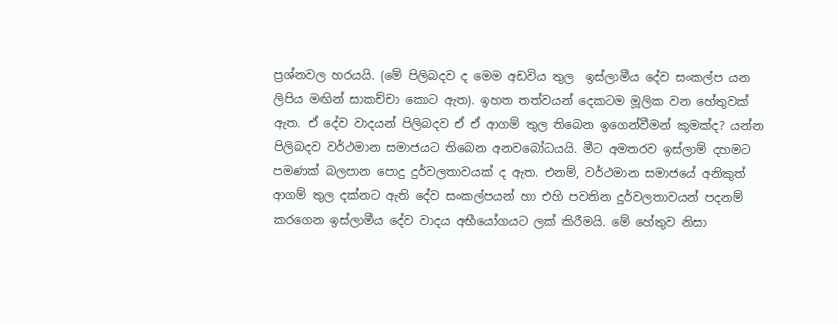ප්‍රශ්නවල හරයයි. (මේ පිලිබදව ද මෙම අඩවිය තුල  ඉස්ලාමීය දේව සංකල්ප යන ලිපිය මඟින් සාකච්චා කොට ඇත). ඉහත තත්වයන් දෙකටම මූලික වන හේතුවක් ඇත. ඒ දේව වාදයන් පිලිබදව ඒ ඒ ආගම් තුල තිබෙන ඉගෙන්වීමන් කුමක්ද? යන්න පිලිබදව වර්ථමාන සමාජයට තිබෙන අනවබෝධයයි. මීට අමතරව ඉස්ලාම් දහමට පමණක් බලපාන පොදු දුර්වලතාවයක් ද ඇත. එනම්, වර්ථමාන සමාජයේ අනිකුත් ආගම් තුල දක්නට ඇති දේව සංකල්පයන් හා එහි පවතින දුර්වලතාවයන් පදනම් කරගෙන ඉස්ලාමීය දේව වාදය අභීයෝගයට ලක් කිරීමයි. මේ හේතුව නිසා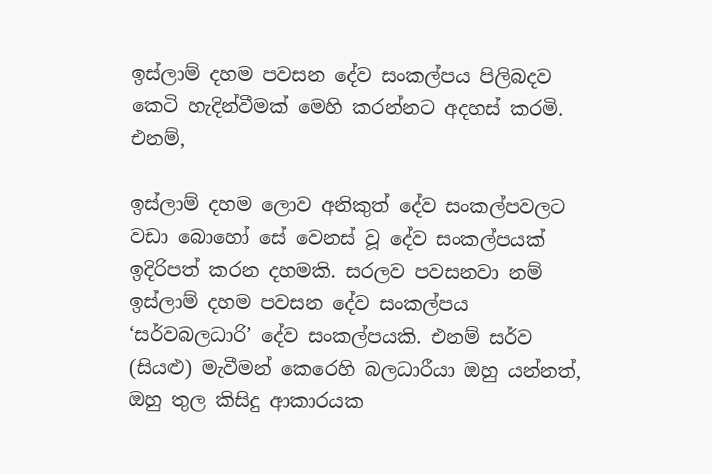ඉස්ලාම් දහම පවසන දේව සංකල්පය පිලිබදව කෙටි හැදින්වීමක් මෙහි කරන්නට අදහස් කරමි. එනම්,

ඉස්ලාම් දහම ලොව අනිකුත් දේව සංකල්පවලට වඩා බොහෝ සේ වෙනස් වූ දේව සංකල්පයක් ඉදිරිපත් කරන දහමකි. සරලව පවසනවා නම් ඉස්ලාම් දහම පවසන දේව සංකල්පය ‘සර්වබලධාරි’ දේව සංකල්පයකි. එනම් සර්ව (සියළු) මැවීමන් කෙරෙහි බලධාරීයා ඔහු යන්නත්, ඔහු තුල කිසිදු ආකාරයක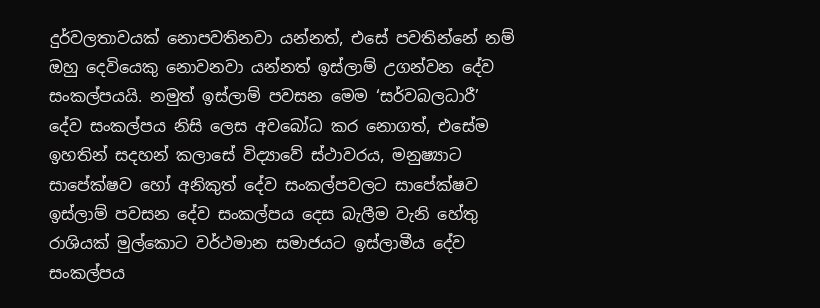දුර්වලතාවයක් නොපවතිනවා යන්නත්, එසේ පවතින්නේ නම් ඔහු දෙවියෙකු නොවනවා යන්නත් ඉස්ලාම් උගන්වන දේව සංකල්පයයි. නමුත් ඉස්ලාම් පවසන මෙම ‘සර්වබලධාරී’ දේව සංකල්පය නිසි ලෙස අවබෝධ කර නොගත්, එසේම ඉහතින් සදහන් කලාසේ විද්‍යාවේ ස්ථාවරය, මනුෂ්‍යාට සාපේක්ෂව හෝ අනිකුත් දේව සංකල්පවලට සා‍පේක්ෂව ඉස්ලාම් පවසන දේව සංකල්පය දෙස බැලීම වැනි හේතු රාශියක් මුල්කොට වර්ථමාන සමාජයට ඉස්ලාමීය දේව සංකල්පය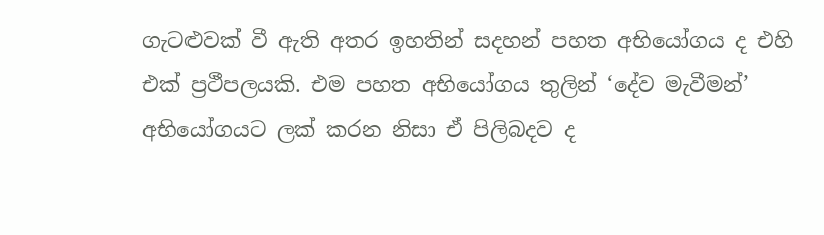ගැටළුවක් වී ඇති අතර ඉහතින් සදහන් පහත අභියෝගය ද එහි එක් ප්‍රථීපලයකි. එම පහත අභියෝගය තුලින් ‘දේව මැවීමන්’ අභියෝගයට ලක් කරන නිසා ඒ පිලිබදව ද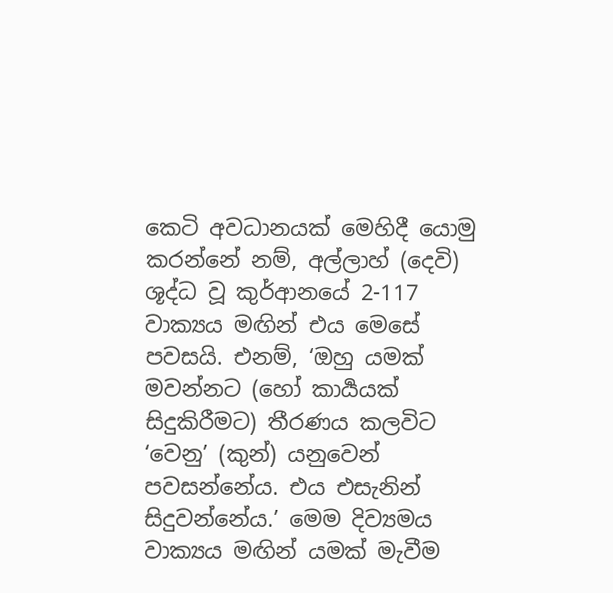කෙටි අවධානයක් මෙහිදී යොමු කරන්නේ නම්, අල්ලාහ් (දෙවි) ශූද්ධ වූ කුර්ආනයේ 2-117 වාක්‍යය මඟින් එය මෙසේ පවසයි. එනම්, ‘ඔහු යමක් මවන්නට (හෝ කාර්‍යයක් සිදුකිරීමට) තීරණය කලවිට ‘වෙනු’ (කුන්) යනුවෙන් පවසන්නේය. එය එසැනින් සිදුවන්නේය.’ මෙම දිව්‍යමය වාක්‍යය මඟින් යමක් මැවීම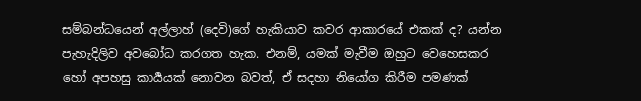සම්බන්ධයෙන් අල්ලාහ් (දෙවි)ගේ හැකියාව කවර ආකාරයේ එකක් ද? යන්න පැහැදිලිව අවබෝධ කරගත හැක. එනම්, යමක් මැවීම ඔහුට වෙහෙසකර හෝ අපහසු කාර්‍යයක් නොවන බවත්, ඒ සදහා නියෝග කිරීම පමණක්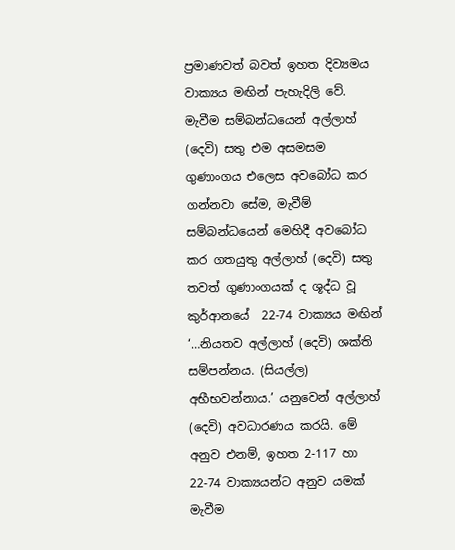ප්‍රමාණවත් බවත් ඉහත දිව්‍යමය වාක්‍යය මඟින් පැහැදිලි වේ. මැවීම සම්බන්ධයෙන් අල්ලාහ් (දෙවි) සතු එම අසමසම ගුණාංගය එලෙස අවබෝධ කර ගන්නවා සේම, මැවීම් සම්බන්ධයෙන් මෙහිදී අවබෝධ කර ගතයුතු අල්ලාහ් (දෙවි) සතු තවත් ගුණාංගයක් ද ශූද්ධ වූ කුර්ආනයේ  22-74 වාක්‍යය මඟින් ‘…නියතව අල්ලාහ් (දෙවි) ශක්ති සම්පන්නය. (සියල්ල) අභීභවන්නාය.’ යනුවෙන් අල්ලාහ් (දෙවි) අවධාරණය කරයි. මේ අනුව එනම්, ඉහත 2-117 හා 22-74 වාක්‍යයන්ට අනුව යමක් මැවීම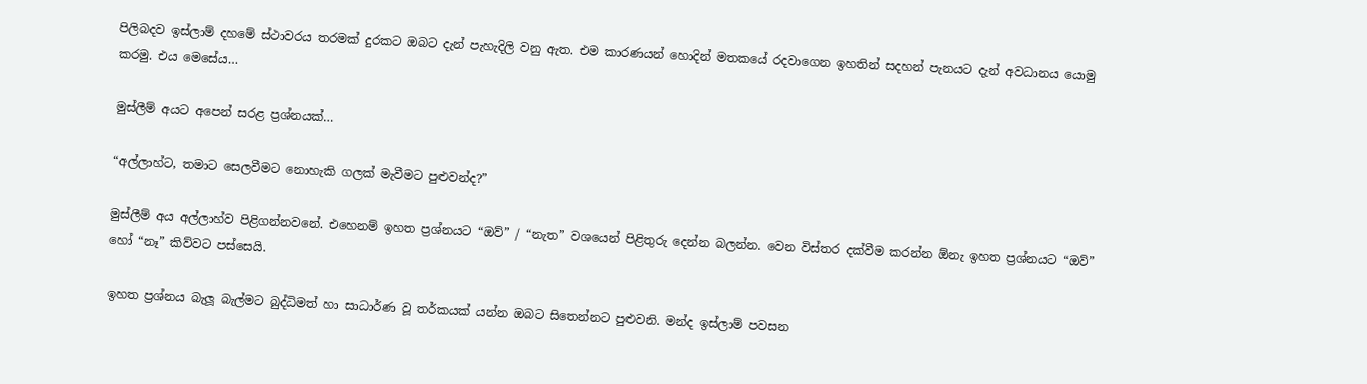පිලිබදව ඉස්ලාම් දහමේ ස්ථාවරය තරමක් දුරකට ඔබට දැන් පැහැදිලි වනු ඇත. එම කාරණයන් හොදින් මතකයේ රදවාගෙන ඉහතින් සදහන් පැනයට දැන් අවධානය යොමු කරමු. එය මෙසේය…

මුස්ලීම් අයට අපෙන් සරළ ප්‍රශ්නයක්…

“අල්ලාහ්ට, තමාට සෙලවීමට නොහැකි ගලක් මැවීමට පුළුවන්ද?”

මුස්ලීම් අය අල්ලාහ්ව පිළිගන්නවනේ. එහෙනම් ඉහත ප්‍රශ්නයට “ඔව්” / “නැත” වශයෙන් පිළිතුරු දෙන්න බලන්න. වෙන විස්තර දක්වීම කරන්න ඕනැ ඉහත ප්‍රශ්නයට “ඔව්” හෝ “නෑ” කිව්වට පස්සෙයි.

ඉහත ප්‍රශ්නය බැලූ බැල්මට බුද්ධිමත් හා සාධාර්ණ වූ තර්කයක් යන්න ඔබට සිතෙන්නට පුළුවනි. මන්ද ඉස්ලාම් පවසන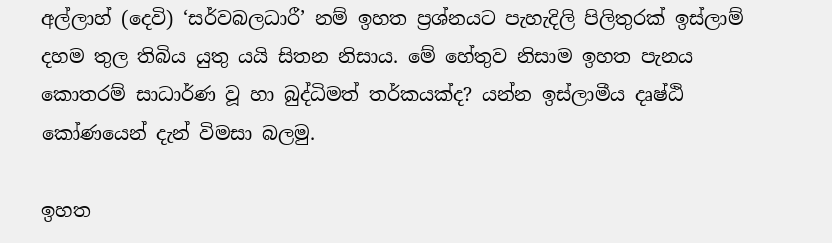අල්ලාහ් (දෙවි) ‘සර්වබලධාරී’ නම් ඉහත ප්‍රශ්නයට පැහැදිලි පිලිතුරක් ඉස්ලාම් දහම තුල තිබිය යුතු යයි සිතන නිසාය. මේ හේතුව නිසාම ඉහත පැනය කොතරම් සාධාර්ණ වූ හා බුද්ධිමත් තර්කයක්ද? යන්න ඉස්ලාමීය දෘෂ්ඨි කෝණයෙන් දැන් විමසා බලමු.

ඉහත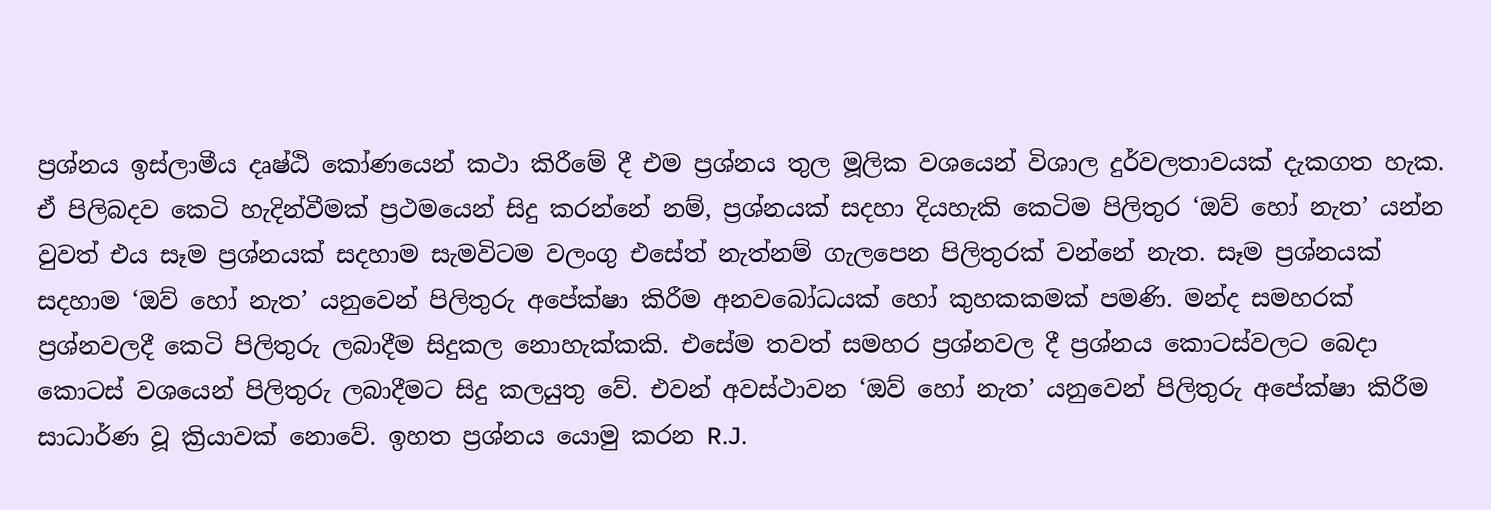ප්‍රශ්නය ඉස්ලාමීය දෘෂ්ඨි කෝණයෙන් කථා කිරීමේ දී එම ප්‍රශ්නය තුල මූලික වශයෙන් විශාල දුර්වලතාවයක් දැකගත හැක. ඒ පිලිබදව කෙටි හැදින්වීමක් ප්‍රථමයෙන් සිදු කරන්නේ නම්, ප්‍රශ්නයක් සදහා දියහැකි කෙටිම පිලිතුර ‘ඔව් හෝ නැත’ යන්න වුවත් එය සෑම ප්‍රශ්නයක් සදහාම සැමවිටම වලංගු එසේත් නැත්නම් ගැලපෙන පිලිතුරක් වන්නේ නැත. සෑම ප්‍රශ්නයක් සදහාම ‘ඔව් හෝ නැත’ යනුවෙන් පිලිතුරු අපේක්ෂා කිරීම අනවබෝධයක් හෝ කුහකකමක් පමණි. මන්ද සමහරක් ප්‍රශ්නවලදී කෙටි පිලිතුරු ලබාදීම සිදුකල නොහැක්කකි. එසේම තවත් සමහර ප්‍රශ්නවල දී ප්‍රශ්නය කොටස්වලට බෙදා කොටස් වශයෙන් පිලිතුරු ලබාදීමට සිදු කලයුතු වේ. එවන් අවස්ථාවන ‘ඔව් හෝ නැත’ යනුවෙන් පිලිතුරු අපේක්ෂා කිරීම සාධාර්ණ වූ ක්‍රියාවක් නොවේ. ඉහත ප්‍රශ්නය යොමු කරන R.J.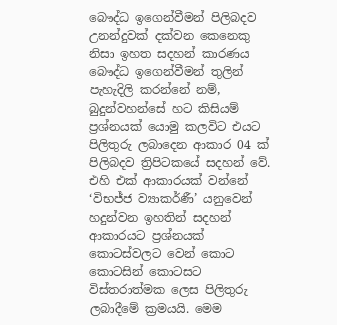බෞද්ධ ඉගෙන්වීමන් පිලිබදව උනන්දුවක් දක්වන කෙනෙකු නිසා ඉහත සදහන් කාරණය බෞද්ධ ඉගෙන්වීමන් තුලින් පැහැදිලි කරන්නේ නම්, බුදුන්වහන්සේ හට කිසියම් ප්‍රශ්නයක් යොමු කලවිට එයට පිලිතුරු ලබාදෙන ආකාර 04 ක් පිලිබදව ත්‍රිපිටකයේ සදහන් වේ. එහි එක් ආකාරයක් වන්නේ ‘විභජ්ජ ව්‍යාකර්ණී’ යනුවෙන් හදුන්වන ඉහතින් සදහන් ආකාරයට ප්‍රශ්නයක් කොටස්වලට වෙන් කොට කොටසින් කොටසට විස්තරාත්මක ලෙස පිලිතුරු ලබාදීමේ ක්‍රමයයි. මෙම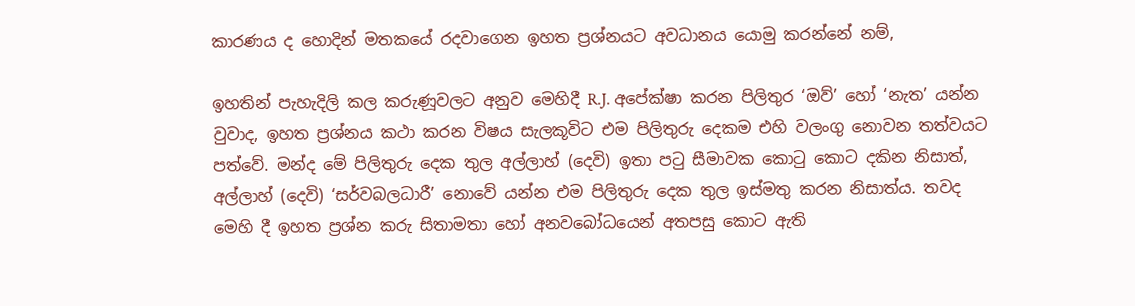කාරණය ද හොදින් මතකයේ රදවාගෙන ඉහත ප්‍රශ්නයට අවධානය යොමු කරන්නේ නම්,

ඉහතින් පැහැදිලි කල කරුණූවලට අනුව මෙහිදී R.J. අපේක්ෂා කරන පිලිතුර ‘ඔව්’ හෝ ‘නැත’ යන්න වුවාද, ඉහත ප්‍රශ්නය කථා කරන විෂය සැලකූවිට එම පිලිතුරු දෙකම එහි වලංගු නොවන තත්වය‍ට පත්වේ. මන්ද මේ පිලිතුරු දෙක තුල අල්ලාහ් (දෙවි) ඉතා පටු සීමාවක කොටු කොට දකින නිසාත්, අල්ලාහ් (දෙවි) ‘සර්වබලධාරී’ නොවේ යන්න එම පිලිතුරු දෙක තුල ඉස්මතු කරන නිසාත්ය. තවද මෙහි දී ඉහත ප්‍රශ්න කරු සිතාමතා හෝ අනවබෝධයෙන් අතපසු කොට ඇති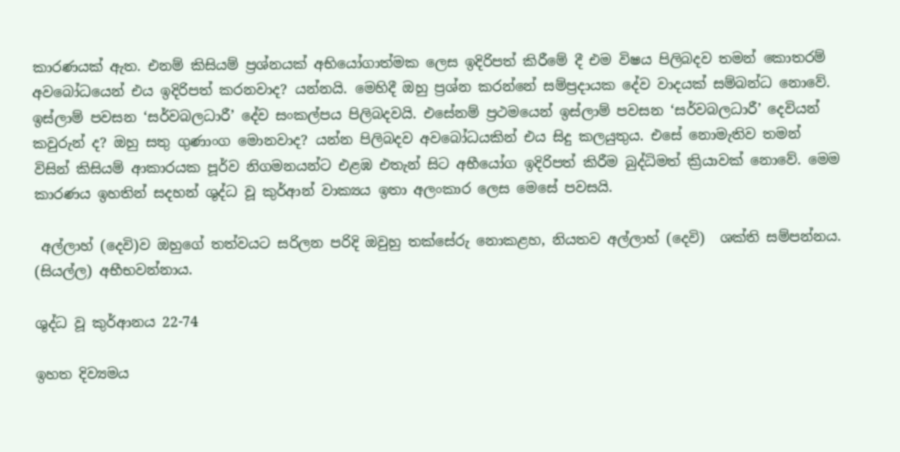කාරණයක් ඇත. එනම් කිසියම් ප්‍රශ්නයක් අභියෝගාත්මක ලෙස ඉදිරිපත් කිරීමේ දී එම විෂය පිලිබදව තමන් කොතරම් අවබෝධයෙන් එය ඉදිරිපත් කරනවාද? යන්නයි. මෙහිදී ඔහු ප්‍රශ්න කරන්නේ සම්ප්‍රදායක දේව වාදයක් සම්බන්ධ නොවේ. ඉස්ලාම් පවසන ‘සර්වබලධාරී’ දේව සංකල්පය පිලිබදවයි. එසේනම් ප්‍රථමයෙන් ඉස්ලාම් පවසන ‘සර්වබලධාරී’ දෙවියන් කවුරුන් ද? ඔහු සතු ගුණාංග මොනවාද? යන්න පිලිබදව අවබෝධයකින් එය සිදු කලයුතුය. එසේ නොමැතිව තමන් විසින් කිසියම් ආකාරයක පූර්ව නිගමනයන්ට එළඹ එතැන් සිට අභීයෝග ඉදිරිපත් කිරීම බුද්ධිමත් ක්‍රියාවක් නොවේ. මෙම කාරණය ඉහතින් සදහන් ශුද්ධ වූ කුර්ආන් වාක්‍යය ඉතා අලංකාර ලෙස මෙසේ පවසයි.

 අල්ලාහ් (දෙවි)ව ඔහුගේ තත්වයට සරිලන පරිදි ඔවුහු තක්සේරු නොකළහ, නියතව අල්ලාහ් (දෙවි)  ශක්ති සම්පන්නය. (සියල්ල) අභීභවන්නාය.

ශුද්ධ වූ කුර්ආනය 22-74

ඉහත දිව්‍යමය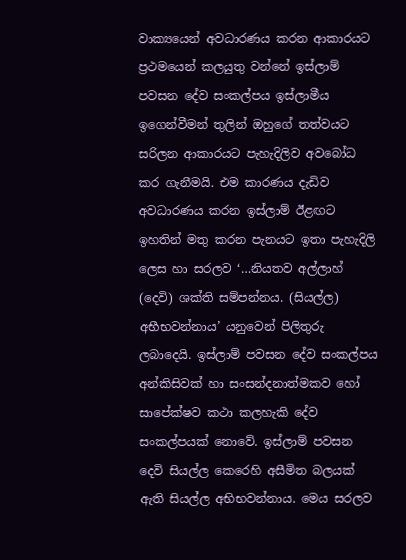වාක්‍යයෙන් අවධාරණය කරන ආකාරයට ප්‍රථමයෙන් කලයුතු වන්නේ ඉස්ලාම් පවසන දේව සංකල්පය ඉස්ලාමීය ඉගෙන්වීමන් තුලින් ඔහුගේ තත්වයට සරිලන ආකාරයට පැහැදිලිව අවබෝධ කර ගැනීමයි. එම කාරණය දැඩිව අවධාරණය කරන ඉස්ලාම් ඊළඟට ඉහතින් මතු කරන පැනයට ඉතා පැහැදිලි ලෙස හා සරලව ‘…නියතව අල්ලාහ් (දෙවි) ශක්ති සම්පන්නය. (සියල්ල) අභීභවන්නාය’ යනුවෙන් පිලිතුරු ලබාදෙයි. ඉස්ලාම් පවසන දේව සංකල්පය අන්කිසිවක් හා සංසන්දනාත්මකව හෝ සාපේක්ෂව කථා කලහැකි දේව සංකල්පයක් නොවේ. ඉස්ලාම් පවසන දෙවි සියල්ල කෙරෙහි අසීමිත බලයක් ඇති සියල්ල අභිභවන්නාය. මෙය සරලව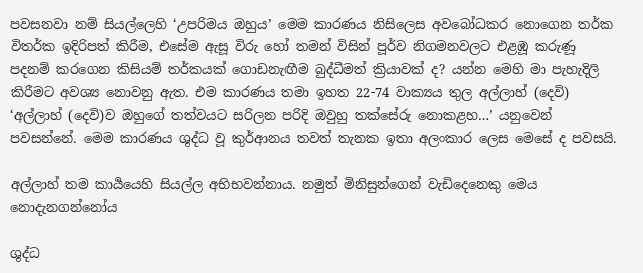පවසනවා නම් සියල්ලෙහි ‘උපරිමය ඔහුය’ මෙම කාරණය නිසිලෙස අවබෝධකර නොගෙන තර්ක විතර්ක ඉදිරිපත් කිරීම, එසේම ඇසූ විරු හෝ තමන් විසින් පූර්ව නිගමනවලට එළඹූ කරුණූ පදනම් කරගෙන කිසියම් තර්කයක් ගොඩනැඟීම බුද්ධීමත් ක්‍රියාවක් ද? යන්න මෙහි මා පැහැදිලි කිරීමට අවශ්‍ය නොවනු ඇත. එම කාරණය තමා ඉහත 22-74 වාක්‍යය තුල අල්ලාහ් (දෙවි) ‘අල්ලාහ් (දෙවි)ව ඔහුගේ තත්වයට සරිලන පරිදි ඔවුහු තක්සේරු නොකළහ…’ යනුවෙන් පවසන්නේ. මෙම කාරණය ශුද්ධ වූ කුර්ආනය තවත් තැනක ඉතා අලංකාර ලෙස මෙසේ ද පවසයි.

අල්ලාහ් තම කාර්‍යයෙහි සියල්ල අභිභවන්නාය. නමුත් මිනිසුන්ගෙන් වැඩිදෙනෙකු මෙය නොදැනගන්නෝය

ශුද්ධ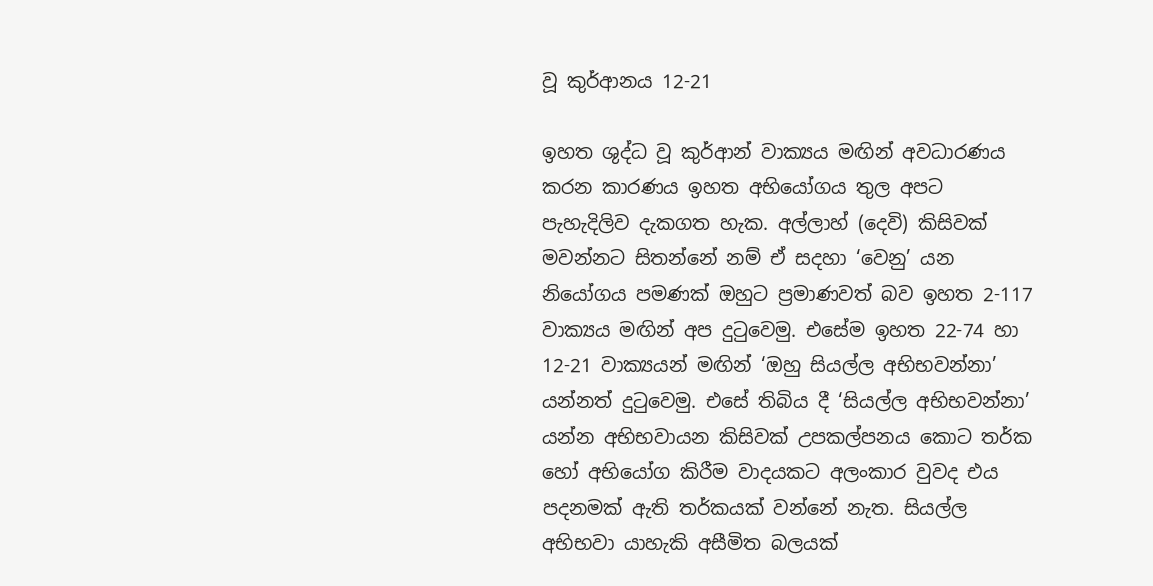වූ කුර්ආනය 12-21

ඉහත ශුද්ධ වූ කුර්ආන් වාක්‍යය මඟින් අවධාරණය කරන කාරණය ඉහත අභියෝගය තුල අපට පැහැදිලිව දැකගත හැක. අල්ලාහ් (දෙවි) කිසිවක් මවන්නට සිතන්නේ නම් ඒ සදහා ‘වෙනු’ යන නියෝගය පමණක් ඔහුට ප්‍රමාණවත් බව ඉහත 2-117 වාක්‍යය මඟින් අප දුටුවෙමු. එසේම ඉහත 22-74 හා 12-21 වාක්‍යයන් මඟින් ‘ඔහු සියල්ල අභිභවන්නා’ යන්නත් දුටුවෙමු. එසේ තිබිය දී ‘සියල්ල අභිභවන්නා’ යන්න අභිභවායන කිසිවක් උපකල්පනය කොට තර්ක හෝ අභියෝග කිරීම වාදයකට අලංකාර වුවද එය පදනමක් ඇති තර්කයක් වන්නේ නැත. සියල්ල අභිභවා යාහැකි අසීමිත බලයක්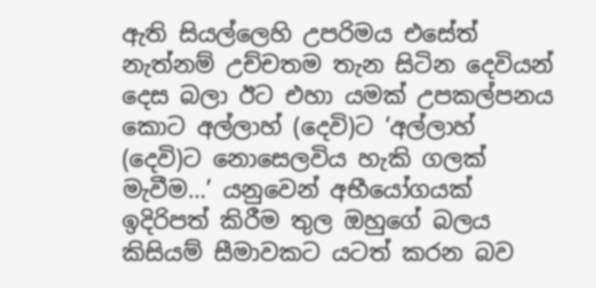ඇති සියල්ලෙහි උපරිමය එසේත් නැත්නම් උච්චතම තැන සිටින දෙවියන් දෙස බලා ඊට එහා යමක් උපකල්පනය කොට අල්ලාහ් (දෙවි)ට ‘අල්ලාහ් (දෙවි)ට නොසෙලවිය හැකි ගලක් මැවීම…’ යනුවෙන් අභීයෝගයක් ඉදිරිපත් කිරීම තුල ඔහුගේ බලය කිසියම් සීමාවකට යටත් කරන බව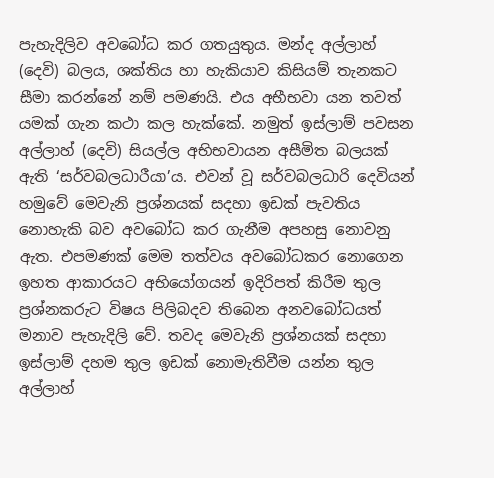පැහැදිලිව අවබෝධ කර ගතයුතුය. මන්ද අල්ලාහ් (දෙවි) බලය, ශක්තිය හා හැකියාව කිසියම් තැනකට සීමා කරන්නේ නම් පමණයි. එය අභීභවා යන තවත් යමක් ගැන කථා කල හැක්කේ. නමුත් ඉස්ලාම් පවසන අල්ලාහ් (දෙවි) සියල්ල අභිභවායන අසීමිත බලයක් ඇති ‘සර්වබලධාරී‍යා’ය. එවන් වූ සර්වබලධාරි දෙවියන් හමුවේ මෙවැනි ප්‍රශ්නයක් සදහා ඉඩක් පැවතිය නොහැකි බව අවබෝධ කර ගැනීම අපහසු නොවනු ඇත. එපමණක් මෙම තත්වය අවබෝධකර නොගෙන ඉහත ආකාරයට අභියෝගයන් ඉදිරිපත් කිරීම තුල ප්‍රශ්නකරුට විෂය පිලිබදව තිබෙන අනවබෝධයත් මනාව පැහැදිලි වේ. තවද මෙවැනි ප්‍රශ්නයක් සදහා ඉස්ලාම් දහම තුල ඉඩක් නොමැතිවීම යන්න තුල අල්ලාහ්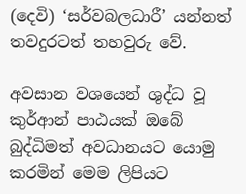(දෙවි) ‘සර්වබලධාරී’ යන්නත් තවදුරටත් තහවුරු වේ.

අවසාන වශයෙන් ශුද්ධ වූ කුර්ආන් පාඨයක් ඔබේ බුද්ධිමත් අවධානයට යොමු කරමින් මෙම ලිපියට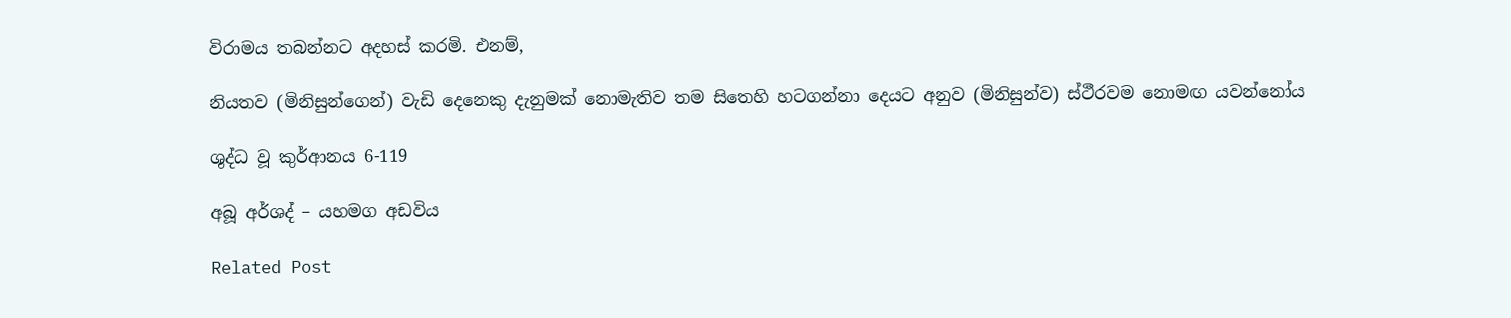විරාමය තබන්නට අදහස් කරමි. එනම්,

නියතව (මිනිසුන්ගෙන්) වැඩි දෙනෙකු දැනුමක් නොමැතිව තම සිතෙහි හටගන්නා දෙයට අනුව (මිනිසුන්ව) ස්ථීරවම නොමඟ යවන්නෝය

ශුද්ධ වූ කුර්ආනය 6-119

අබූ අර්ශද් – යහමග අඩවිය

Related Post